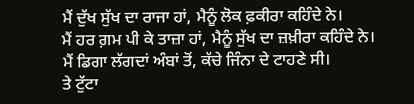ਮੈਂ ਦੁੱਖ ਸੁੱਖ ਦਾ ਰਾਜਾ ਹਾਂ, ਮੈਨੂੰ ਲੋਕ ਫ਼ਕੀਰਾ ਕਹਿੰਦੇ ਨੇ।
ਮੈਂ ਹਰ ਗ਼ਮ ਪੀ ਕੇ ਤਾਜ਼ਾ ਹਾਂ, ਮੈਨੂੰ ਸੁੱਖ ਦਾ ਜ਼ਖ਼ੀਰਾ ਕਹਿੰਦੇ ਨੇ।
ਮੈਂ ਡਿਗਾ ਲੱਗਦਾਂ ਅੰਬਾਂ ਤੋਂ, ਕੱਚੇ ਜਿੰਨਾ ਦੇ ਟਾਹਣੇ ਸੀ।
ਤੇ ਟੁੱਟਾ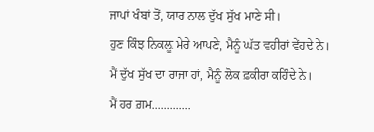ਜਾਪਾਂ ਖੰਬਾਂ ਤੋਂ, ਯਾਰ ਨਾਲ ਦੁੱਖ ਸੁੱਖ ਮਾਣੇ ਸੀ।
ਹੁਣ ਕਿੰਝ ਨਿਕਲ਼ੂ ਮੇਰੇ ਆਪਣੇ, ਮੈਨੂੰ ਘੱਤ ਵਹੀਰਾਂ ਵੇਂਹਦੇ ਨੇ।
ਮੈਂ ਦੁੱਖ ਸੁੱਖ ਦਾ ਰਾਜਾ ਹਾਂ, ਮੈਨੂੰ ਲੋਕ ਫ਼ਕੀਰਾ ਕਹਿੰਦੇ ਨੇ।
ਮੈਂ ਹਰ ਗ਼ਮ.............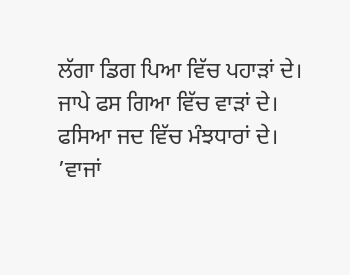ਲੱਗਾ ਡਿਗ ਪਿਆ ਵਿੱਚ ਪਹਾੜਾਂ ਦੇ।
ਜਾਪੇ ਫਸ ਗਿਆ ਵਿੱਚ ਵਾੜਾਂ ਦੇ।
ਫਸਿਆ ਜਦ ਵਿੱਚ ਮੰਝਧਾਰਾਂ ਦੇ।
’ਵਾਜਾਂ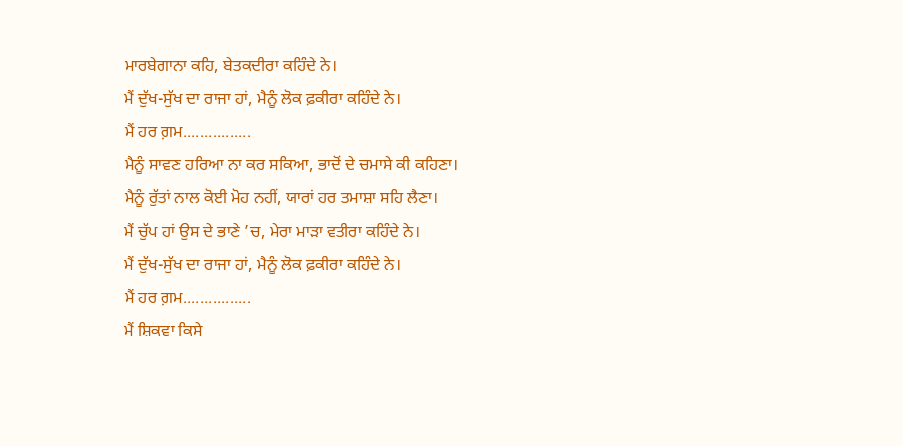ਮਾਰਬੇਗਾਨਾ ਕਹਿ, ਬੇਤਕਦੀਰਾ ਕਹਿੰਦੇ ਨੇ।
ਮੈਂ ਦੁੱਖ-ਸੁੱਖ ਦਾ ਰਾਜਾ ਹਾਂ, ਮੈਨੂੰ ਲੋਕ ਫ਼ਕੀਰਾ ਕਹਿੰਦੇ ਨੇ।
ਮੈਂ ਹਰ ਗ਼ਮ................
ਮੈਨੂੰ ਸਾਵਣ ਹਰਿਆ ਨਾ ਕਰ ਸਕਿਆ, ਭਾਦੋਂ ਦੇ ਚਮਾਸੇ ਕੀ ਕਹਿਣਾ।
ਮੈਨੂੰ ਰੁੱਤਾਂ ਨਾਲ ਕੋਈ ਮੋਹ ਨਹੀਂ, ਯਾਰਾਂ ਹਰ ਤਮਾਸ਼ਾ ਸਹਿ ਲੈਣਾ।
ਮੈਂ ਚੁੱਪ ਹਾਂ ਉਸ ਦੇ ਭਾਣੇ ’ਚ, ਮੇਰਾ ਮਾੜਾ ਵਤੀਰਾ ਕਹਿੰਦੇ ਨੇ।
ਮੈਂ ਦੁੱਖ-ਸੁੱਖ ਦਾ ਰਾਜਾ ਹਾਂ, ਮੈਨੂੰ ਲੋਕ ਫ਼ਕੀਰਾ ਕਹਿੰਦੇ ਨੇ।
ਮੈਂ ਹਰ ਗ਼ਮ................
ਮੈਂ ਸ਼ਿਕਵਾ ਕਿਸੇ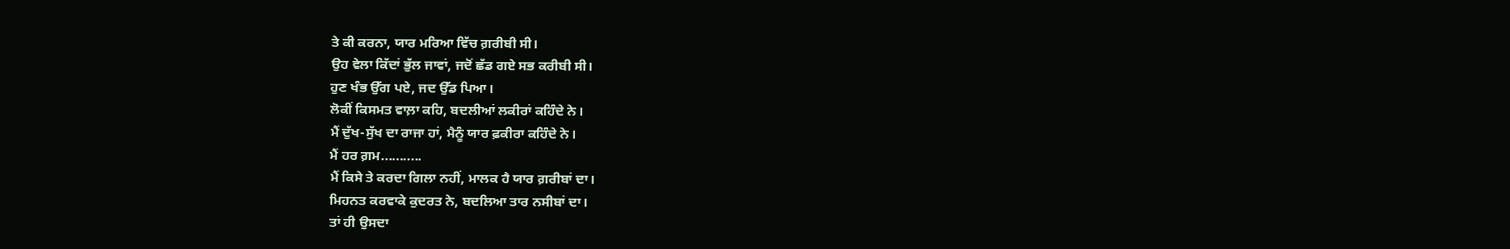ਤੇ ਕੀ ਕਰਨਾ, ਯਾਰ ਮਰਿਆ ਵਿੱਚ ਗ਼ਰੀਬੀ ਸੀ।
ਉਹ ਵੇਲਾ ਕਿੱਦਾਂ ਭੁੱਲ ਜਾਵਾਂ, ਜਦੋਂ ਛੱਡ ਗਏ ਸਭ ਕਰੀਬੀ ਸੀ।
ਹੁਣ ਖੰਭ ਉੱਗ ਪਏ, ਜਦ ਉੱਡ ਪਿਆ।
ਲੋਕੀਂ ਕਿਸਮਤ ਵਾਲ਼ਾ ਕਹਿ, ਬਦਲੀਆਂ ਲਕੀਰਾਂ ਕਹਿੰਦੇ ਨੇ।
ਮੈਂ ਦੁੱਖ-ਸੁੱਖ ਦਾ ਰਾਜਾ ਹਾਂ, ਮੈਨੂੰ ਯਾਰ ਫ਼ਕੀਰਾ ਕਹਿੰਦੇ ਨੇ।
ਮੈਂ ਹਰ ਗ਼ਮ...........
ਮੈਂ ਕਿਸੇ ਤੇ ਕਰਦਾ ਗਿਲਾ ਨਹੀਂ, ਮਾਲਕ ਹੈ ਯਾਰ ਗ਼ਰੀਬਾਂ ਦਾ।
ਮਿਹਨਤ ਕਰਵਾਕੇ ਕੁਦਰਤ ਨੇ, ਬਦਲਿਆ ਤਾਰ ਨਸੀਬਾਂ ਦਾ।
ਤਾਂ ਹੀ ਉਸਦਾ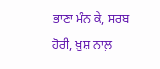ਭਾਣਾ ਮੰਨ ਕੇ, ਸਰਬ ਹੋਰੀ, ਖ਼ੁਸ਼ ਨਾਲ਼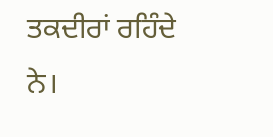ਤਕਦੀਰਾਂ ਰਹਿੰਦੇ ਨੇ।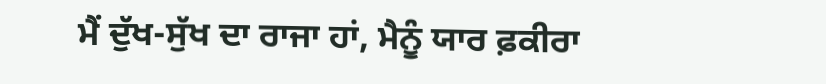ਮੈਂ ਦੁੱਖ-ਸੁੱਖ ਦਾ ਰਾਜਾ ਹਾਂ, ਮੈਨੂੰ ਯਾਰ ਫ਼ਕੀਰਾ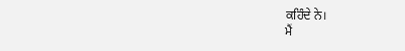ਕਹਿੰਦੇ ਨੇ।
ਮੈਂ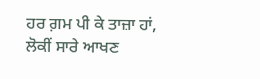ਹਰ ਗ਼ਮ ਪੀ ਕੇ ਤਾਜ਼ਾ ਹਾਂ, ਲੋਕੀਂ ਸਾਰੇ ਆਖਣ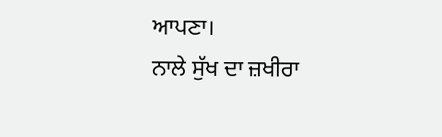ਆਪਣਾ।
ਨਾਲੇ ਸੁੱਖ ਦਾ ਜ਼ਖੀਰਾ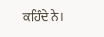ਕਹਿੰਦੇ ਨੇ।